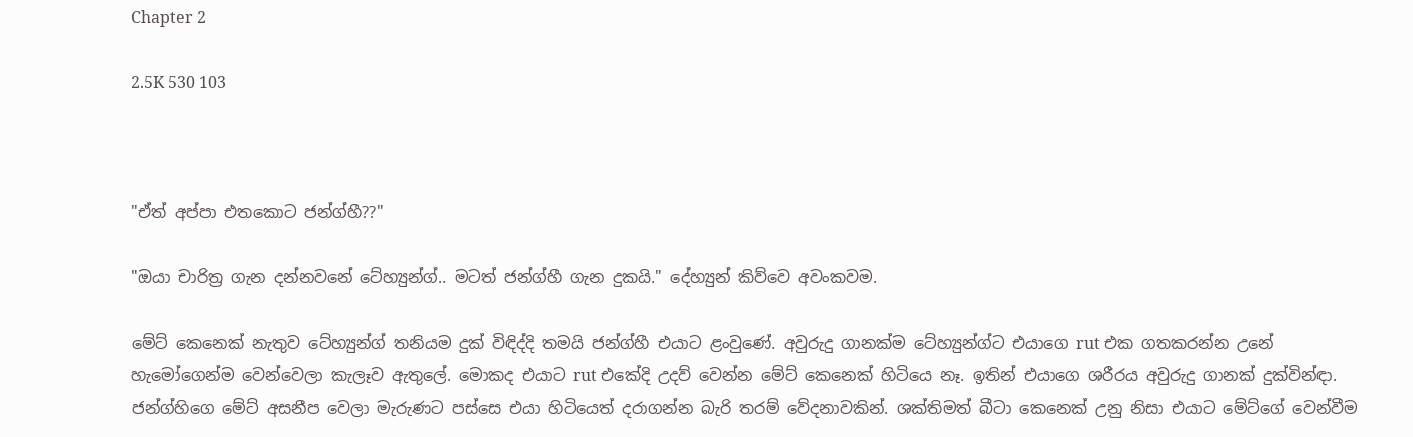Chapter 2

2.5K 530 103



"ඒත් අප්පා එතකොට ජන්ග්හී??"

"ඔයා චාරිත්‍ර ගැන දන්නවනේ ටේහ්‍යුන්ග්.. මටත් ජන්ග්හී ගැන දුකයි." දේහ්‍යුන් කිව්වෙ අවංකවම.

මේට් කෙනෙක් නැතුව ටේහ්‍යුන්ග් තනියම දුක් විඳිද්දි තමයි ජන්ග්හී එයාට ළංවුණේ. අවුරුදු ගානක්ම ටේහ්‍යුන්ග්ට එයාගෙ rut එක ගතකරන්න උනේ හැමෝගෙන්ම වෙන්වෙලා කැලෑව ඇතුලේ. මොකද එයාට rut එකේදි උදව් වෙන්න මේට් කෙනෙක් හිටියෙ නෑ. ඉතින් එයාගෙ ශරීරය අවුරුදු ගානක් දුක්වින්ඳා. ජන්ග්හිගෙ මේට් අසනීප වෙලා මැරුණට පස්සෙ එයා හිටියෙත් දරාගන්න බැරි තරම් වේදනාවකින්. ශක්තිමත් බීටා කෙනෙක් උනු නිසා එයාට මේට්ගේ වෙන්වීම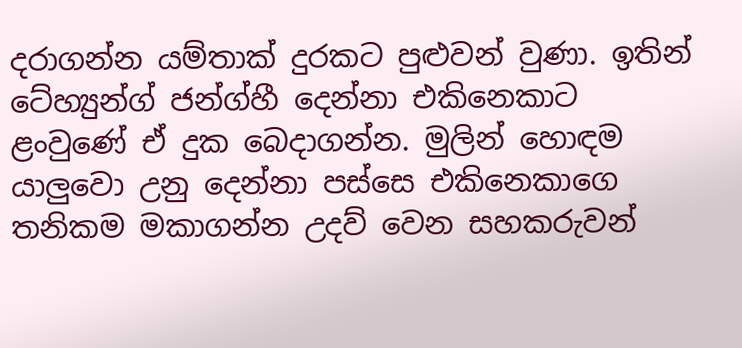දරාගන්න යම්තාක් දුරකට පුළුවන් වුණා. ඉතින් ටේහ්‍යුන්ග් ජන්ග්හී දෙන්නා එකිනෙකාට ළංවුණේ ඒ දුක බෙදාගන්න. මුලින් හොඳම යාලුවො උනු දෙන්නා පස්සෙ එකිනෙකාගෙ තනිකම මකාගන්න උදව් වෙන සහකරුවන්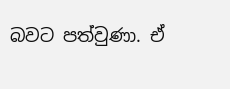බවට පත්වුණා. ඒ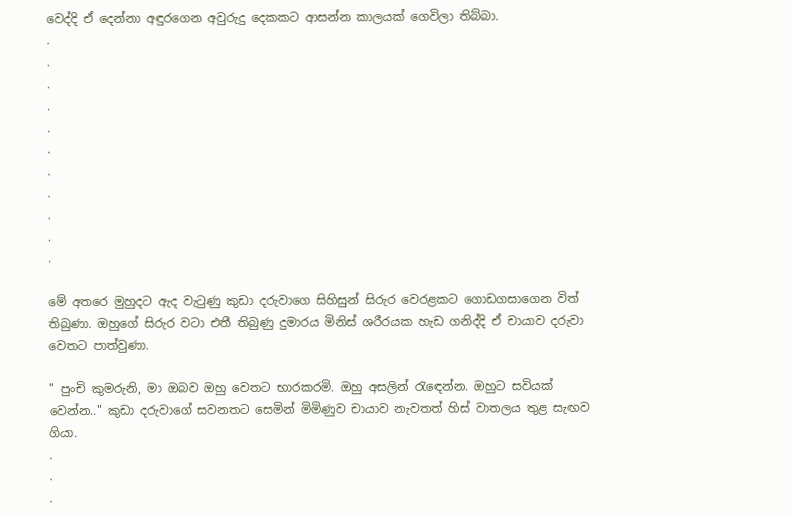වෙද්දි ඒ දෙන්නා අඳුරගෙන අවුරුදු දෙකකට ආසන්න කාලයක් ගෙවිලා තිබ්බා.
.
.
.
.
.
.
.
.
.
.
.

මේ අතරෙ මුහුදට ඇද වැටුණු කුඩා දරුවාගෙ සිහිසුන් සිරුර වෙරළකට ගොඩගසාගෙන විත් තිබුණා. ඔහුගේ සිරුර වටා එතී තිබුණු දුමාරය මිනිස් ශරීරයක හැඩ ගනිද්දි ඒ චායාව දරුවා වෙතට පාත්වුණා.

" පුංචි කුමරුනි, මා ඔබව ඔහු වෙතට භාරකරමි. ඔහු අසලින් රැඳෙන්න. ඔහුට සවියක් වෙන්න.." කුඩා දරුවාගේ සවනතට සෙමින් මිමිණුව චායාව නැවතත් හිස් වාතලය තුළ සැඟව ගියා.
.
.
.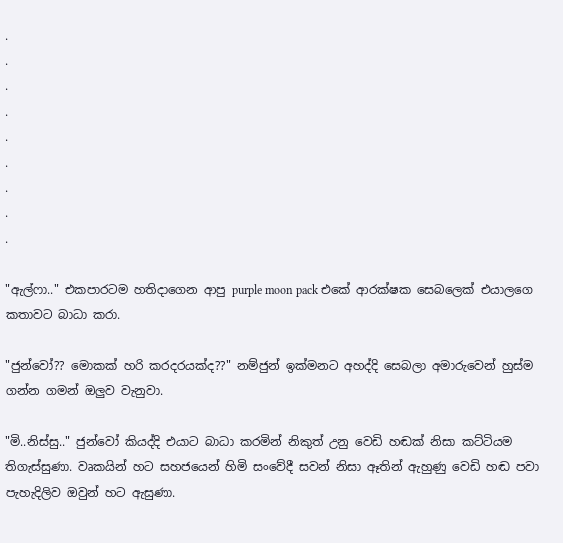.
.
.
.
.
.
.
.
.

"ඇල්ෆා.." එකපාරටම හතිදාගෙන ආපු purple moon pack එකේ ආරක්ෂක සෙබලෙක් එයාලගෙ කතාවට බාධා කරා.

"ජුන්වෝ?? මොකක් හරි කරදරයක්ද??" නම්ජුන් ඉක්මනට අහද්දි සෙබලා අමාරුවෙන් හුස්ම ගන්න ගමන් ඔලුව වැනුවා.

"මි..නිස්සු.." ජුන්වෝ කියද්දි එයාට බාධා කරමින් නිකුත් උනු වෙඩි හඬක් නිසා කට්ටියම තිගැස්සුණා. වෘකයින් හට සහජයෙන් හිමි සංවේදී සවන් නිසා ඈතින් ඇහුණු වෙඩි හඬ පවා පැහැදිලිව ඔවුන් හට ඇසුණා.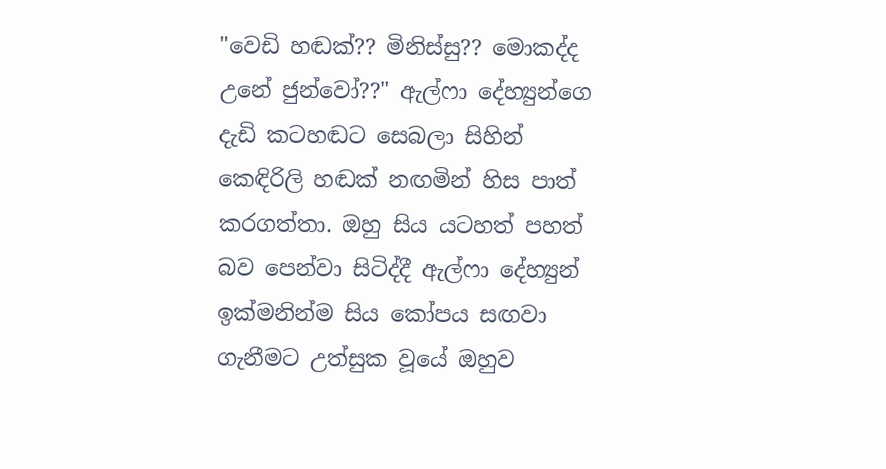"වෙඩි හඬක්?? මිනිස්සු?? මොකද්ද උනේ ජුන්වෝ??" ඇල්ෆා දේහ්‍යුන්ගෙ දැඩි කටහඬට සෙබලා සිහින් කෙඳිරිලි හඬක් නඟමින් හිස පාත් කරගත්තා. ඔහු සිය යටහත් පහත් බව පෙන්වා සිටිද්දී ඇල්ෆා දේහ්‍යුන් ඉක්මනින්ම සිය කෝපය සඟවා ගැනීමට උත්සුක වූයේ ඔහුව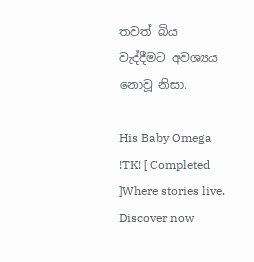තවත් බිය වැද්දීමට අවශ්‍යය නොවූ නිසා.

His Baby Omega !TK! [ Completed ]Where stories live. Discover now